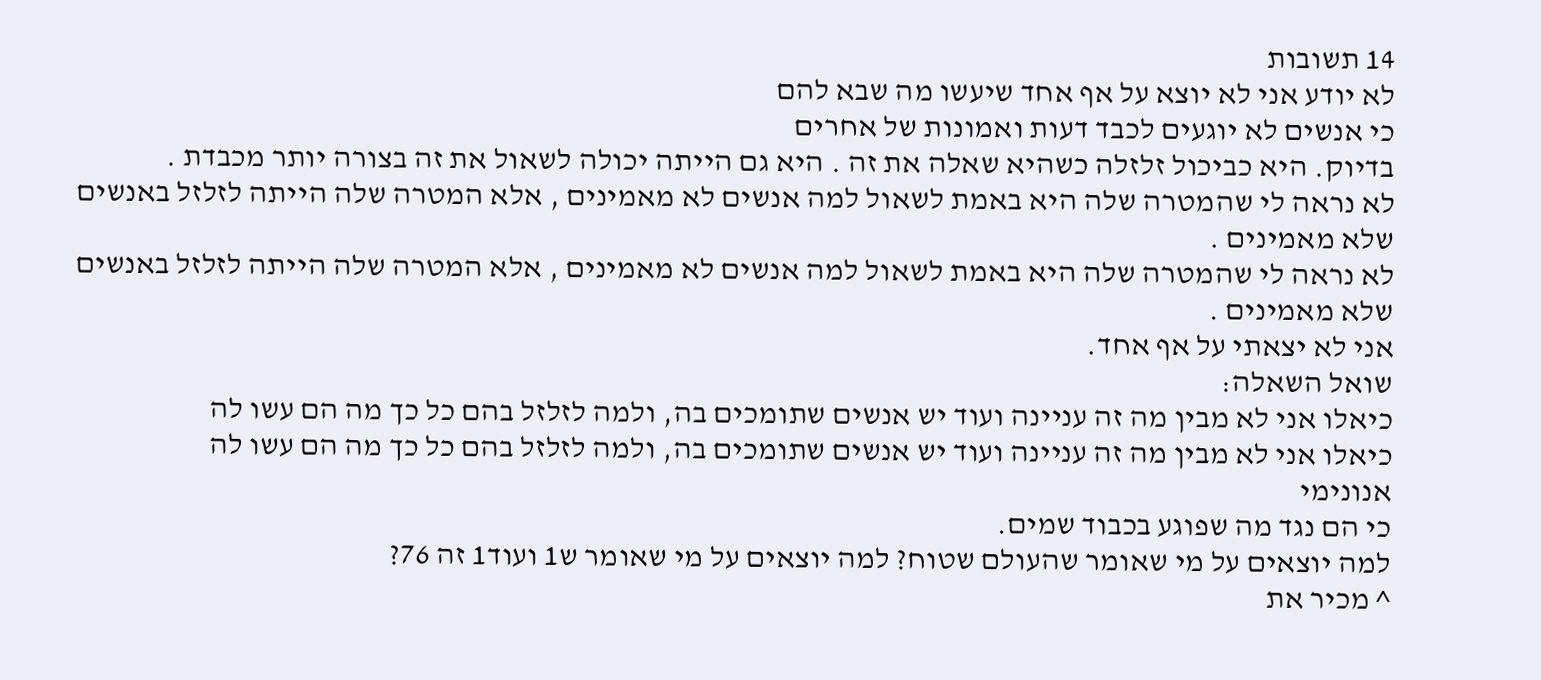14 תשובות
לא יודע אני לא יוצא על אף אחד שיעשו מה שבא להם
כי אנשים לא יוגעים לכבד דעות ואמונות של אחרים
בדיוק. היא כביכול זלזלה כשהיא שאלה את זה . היא גם הייתה יכולה לשאול את זה בצורה יותר מכבדת .
לא נראה לי שהמטרה שלה היא באמת לשאול למה אנשים לא מאמינים , אלא המטרה שלה הייתה לזלזל באנשים שלא מאמינים .
לא נראה לי שהמטרה שלה היא באמת לשאול למה אנשים לא מאמינים , אלא המטרה שלה הייתה לזלזל באנשים שלא מאמינים .
אני לא יצאתי על אף אחד.
שואל השאלה:
כיאלו אני לא מבין מה זה עניינה ועוד יש אנשים שתומכים בה, ולמה לזלזל בהם כל כך מה הם עשו לה
כיאלו אני לא מבין מה זה עניינה ועוד יש אנשים שתומכים בה, ולמה לזלזל בהם כל כך מה הם עשו לה
אנונימי
כי הם נגד מה שפוגע בכבוד שמים.
למה יוצאים על מי שאומר שהעולם שטוח? למה יוצאים על מי שאומר ש1 ועוד1 זה 76?
^ מכיר את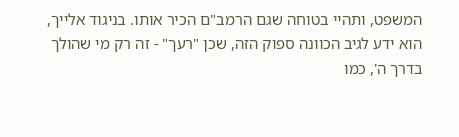המשפט, ותהיי בטוחה שגם הרמב"ם הכיר אותו. בניגוד אלייך, הוא ידע לגיב הכוונה ספוק הזה, שכן "רעך" - זה רק מי שהולך בדרך ה', כמו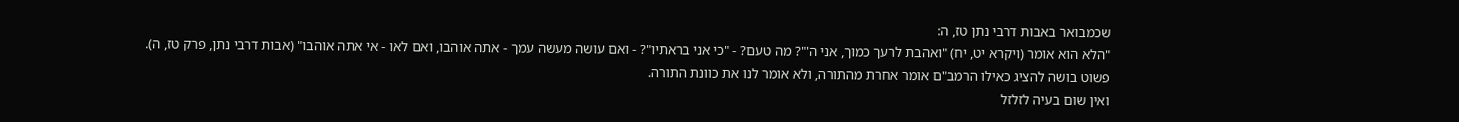שכמבואר באבות דרבי נתן טז, ה:
"הלא הוא אומר (ויקרא יט, יח) "ואהבת לרעך כמוך, אני ה'"? מה טעם? - "כי אני בראתיו"? - ואם עושה מעשה עמך - אתה אוהבו, ואם לאו - אי אתה אוהבו" (אבות דרבי נתן, פרק טז, ה).
פשוט בושה להציג כאילו הרמב"ם אומר אחרת מהתורה, ולא אומר לנו את כוונת התורה.
ואין שום בעיה לזלזל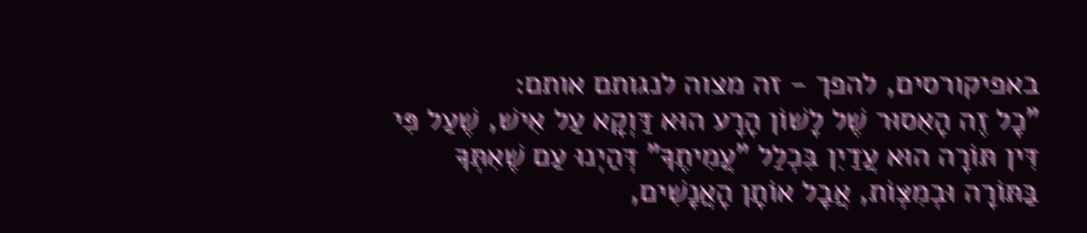באפיקורסים, להפך - זה מצוה לנגותם אותם:
"כָל זֶה הָאִסוּר שֶׁל לָשׁוֹן הָרָע הוּא דַּוְקָא עַל אִישׁ, שֶׁעַל פִּי דִּין תּוֹרָה הוּא עֲדַיִן בִּכְלַל "עֲמִיתֶךָ" דְּהַיְנוּ עַם שֶׁאִתְּךָ בַּתּוֹרָה וּבְמִצְּוֹת, אֲבָל אוֹתָן הָאֲנָשִׁים,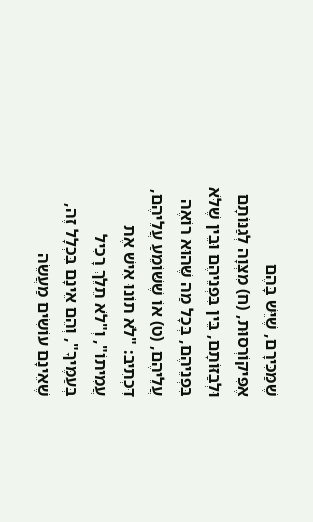שֶׁמַּכִּירָם, שֶׁיֵּשׁ בָּהֶם אֶפִּיקוֹרְסוּת, (ח) מִצְּוָה לְגַנּוֹתָם וּלְבַזּוֹתָם, בֵּין בִּפְנֵיהֶם וּבֵין שֶׁלֹּא בִּפְנֵיהֶם, בְּכָל מַה שֶּׁהוּא רוֹאֶה עֲלֵיהֶם, (ט) אוֹ שֶׁשּׁוֹמֵעַ עֲלֵיהֶם, דִּכְתִיב: "לֹא תוֹנוּ אִישׁ אֶת עֲמִיתוֹ", וְ"לֹא תֵלֵךְ רָכִיל בְּעַמֶּיךָ", וְהֵם אֵינָם בִּכְלָל זֶה, שֶׁאֵינָם עוֹשִׂים מַעֲשֵׂה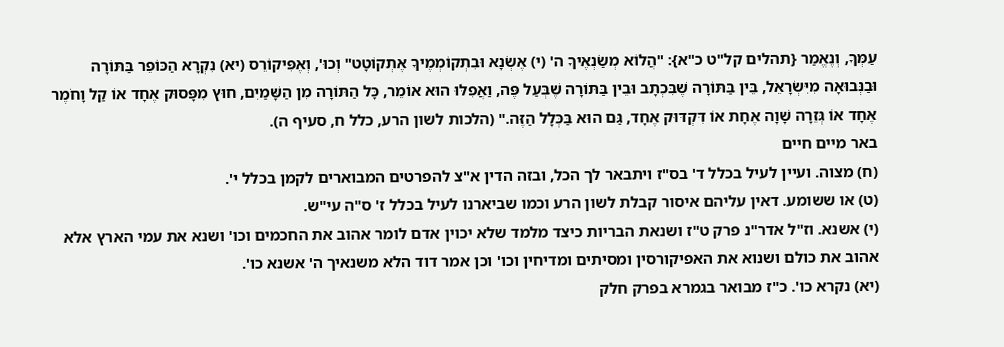עַמְּךָ, וְנֶאֱמַר {תהלים קל"ט כ"א}: "הֲלוֹא מְשַׂנְאֶיךָ ה' (י) אֶשְׂנָא וּבִתְקוֹמְמֶיךָ אֶתְקוֹטָט" וְכוּ', וְאֶפִּיקוֹרֵס (יא) נִקְרָא הַכּוֹפֵר בַּתּוֹרָה וּבַנְּבוּאָה מִיִּשְׂרָאֵל, בֵּין בַּתּוֹרָה שֶׁבִּכְתָב וּבֵין בַּתּוֹרָה שֶׁבְּעַל פֶּה, וַאֲפִלּוּ הוּא אוֹמֵר, כָּל הַתּוֹרָה מִן הַשָּׁמַיִם, חוּץ מִפָּסוּק אֶחָד אוֹ קַל וָחֹמֶר אֶחָד אוֹ גְּזֵרָה שָׁוָה אֶחָת אוֹ דִּקְדּוּק אֶחָד, גַּם הוּא בַּכְּלָל הַזֶּה." (הלכות לשון הרע, כלל ח, סעיף ה).
באר מיים חיים
(ח) מצוה. ועיין לעיל בכלל ד' בס"ז ויתבאר לך הכל, ובזה הדין א"צ להפרטים המבוארים לקמן בכלל י'.
(ט) או ששומע. דאין עליהם איסור קבלת לשון הרע וכמו שביארנו לעיל בכלל ז' ס"ה עי"ש.
(י) אשנא. וז"ל אדר"נ פרק ט"ז ושנאת הבריות כיצד מלמד שלא יכוין אדם לומר אהוב את החכמים וכו' ושנא את עמי הארץ אלא אהוב את כולם ושנוא את האפיקורסין ומסיתים ומדיחין וכו' וכן אמר דוד הלא משנאיך ה' אשנא כו'.
(יא) נקרא כו'. כ"ז מבואר בגמרא בפרק חלק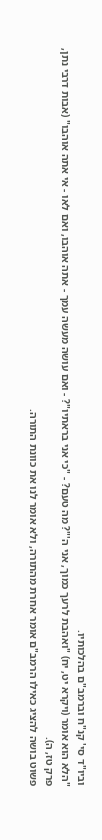וביו"ד סי' קנ"ח וברמב"ם בהלכותיו.
"הלא הוא אומר (ויקרא יט, יח) "ואהבת לרעך כמוך, אני ה'"? מה טעם? - "כי אני בראתיו"? - ואם עושה מעשה עמך - אתה אוהבו, ואם לאו - אי אתה אוהבו" (אבות דרבי נתן, פרק טז, ה).
פשוט בושה להציג כאילו הרמב"ם אומר אחרת מהתורה, ולא אומר לנו את כוונת התורה.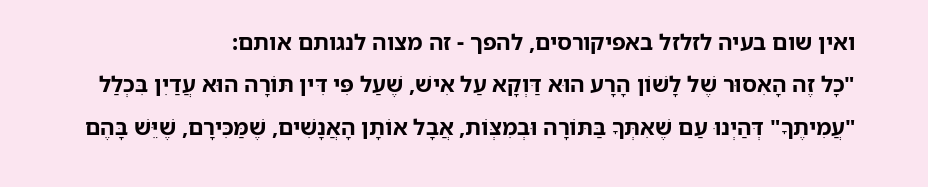ואין שום בעיה לזלזל באפיקורסים, להפך - זה מצוה לנגותם אותם:
"כָל זֶה הָאִסוּר שֶׁל לָשׁוֹן הָרָע הוּא דַּוְקָא עַל אִישׁ, שֶׁעַל פִּי דִּין תּוֹרָה הוּא עֲדַיִן בִּכְלַל "עֲמִיתֶךָ" דְּהַיְנוּ עַם שֶׁאִתְּךָ בַּתּוֹרָה וּבְמִצְּוֹת, אֲבָל אוֹתָן הָאֲנָשִׁים, שֶׁמַּכִּירָם, שֶׁיֵּשׁ בָּהֶם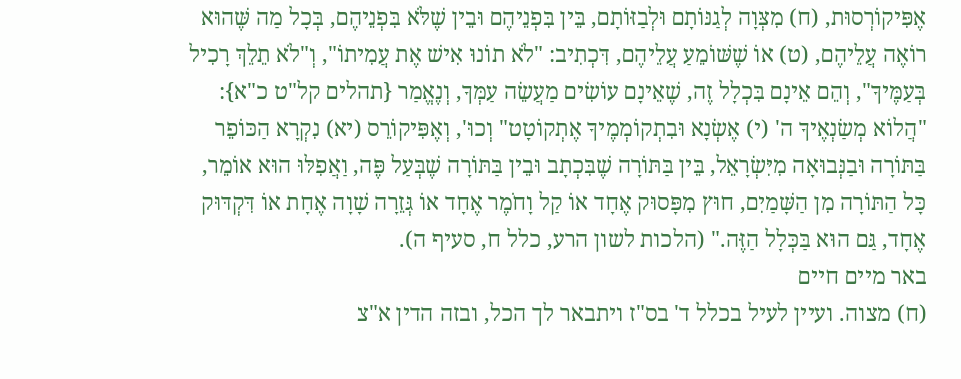אֶפִּיקוֹרְסוּת, (ח) מִצְּוָה לְגַנּוֹתָם וּלְבַזּוֹתָם, בֵּין בִּפְנֵיהֶם וּבֵין שֶׁלֹּא בִּפְנֵיהֶם, בְּכָל מַה שֶּׁהוּא רוֹאֶה עֲלֵיהֶם, (ט) אוֹ שֶׁשּׁוֹמֵעַ עֲלֵיהֶם, דִּכְתִיב: "לֹא תוֹנוּ אִישׁ אֶת עֲמִיתוֹ", וְ"לֹא תֵלֵךְ רָכִיל בְּעַמֶּיךָ", וְהֵם אֵינָם בִּכְלָל זֶה, שֶׁאֵינָם עוֹשִׂים מַעֲשֵׂה עַמְּךָ, וְנֶאֱמַר {תהלים קל"ט כ"א}: "הֲלוֹא מְשַׂנְאֶיךָ ה' (י) אֶשְׂנָא וּבִתְקוֹמְמֶיךָ אֶתְקוֹטָט" וְכוּ', וְאֶפִּיקוֹרֵס (יא) נִקְרָא הַכּוֹפֵר בַּתּוֹרָה וּבַנְּבוּאָה מִיִּשְׂרָאֵל, בֵּין בַּתּוֹרָה שֶׁבִּכְתָב וּבֵין בַּתּוֹרָה שֶׁבְּעַל פֶּה, וַאֲפִלּוּ הוּא אוֹמֵר, כָּל הַתּוֹרָה מִן הַשָּׁמַיִם, חוּץ מִפָּסוּק אֶחָד אוֹ קַל וָחֹמֶר אֶחָד אוֹ גְּזֵרָה שָׁוָה אֶחָת אוֹ דִּקְדּוּק אֶחָד, גַּם הוּא בַּכְּלָל הַזֶּה." (הלכות לשון הרע, כלל ח, סעיף ה).
באר מיים חיים
(ח) מצוה. ועיין לעיל בכלל ד' בס"ז ויתבאר לך הכל, ובזה הדין א"צ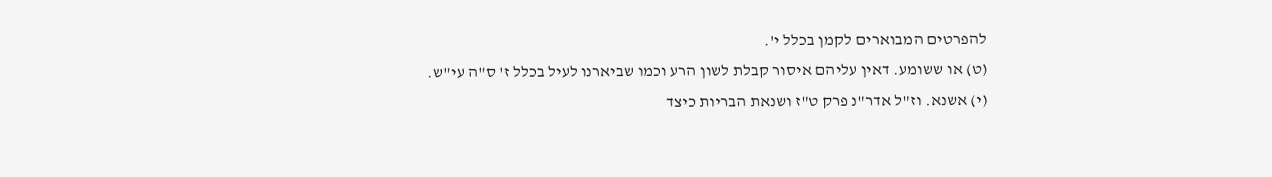להפרטים המבוארים לקמן בכלל י'.
(ט) או ששומע. דאין עליהם איסור קבלת לשון הרע וכמו שביארנו לעיל בכלל ז' ס"ה עי"ש.
(י) אשנא. וז"ל אדר"נ פרק ט"ז ושנאת הבריות כיצד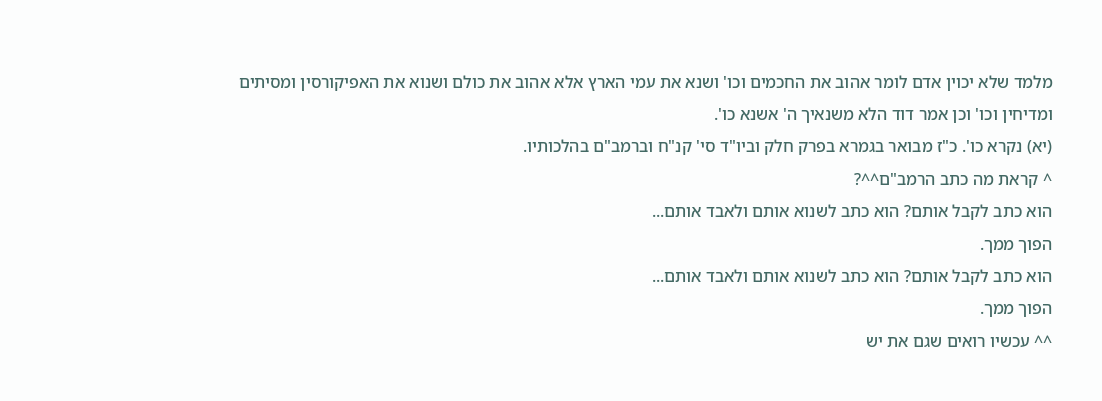מלמד שלא יכוין אדם לומר אהוב את החכמים וכו' ושנא את עמי הארץ אלא אהוב את כולם ושנוא את האפיקורסין ומסיתים ומדיחין וכו' וכן אמר דוד הלא משנאיך ה' אשנא כו'.
(יא) נקרא כו'. כ"ז מבואר בגמרא בפרק חלק וביו"ד סי' קנ"ח וברמב"ם בהלכותיו.
^ קראת מה כתב הרמב"ם^^?
הוא כתב לקבל אותם? הוא כתב לשנוא אותם ולאבד אותם...
הפוך ממך.
הוא כתב לקבל אותם? הוא כתב לשנוא אותם ולאבד אותם...
הפוך ממך.
^^ עכשיו רואים שגם את יש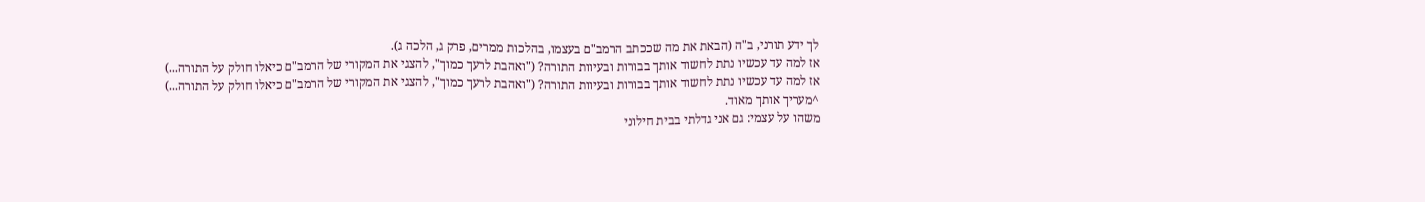לך ידע תורני, ב"ה (הבאת את מה שככתב הרמב"ם בעצמו, בהלכות ממרים, פרק ג, הלכה ג).
אז למה עד עכשיו נתת לחשוד אותך בבורות ובעיוות התורה? ("ואהבת לרעך כמוך", להצגי את המקורי של הרמב"ם כיאלו חולק על התורה...)
אז למה עד עכשיו נתת לחשוד אותך בבורות ובעיוות התורה? ("ואהבת לרעך כמוך", להצגי את המקורי של הרמב"ם כיאלו חולק על התורה...)
^מעריך אותך מאוד.
משהו על עצמי: גם אני גדלתי בבית חילוני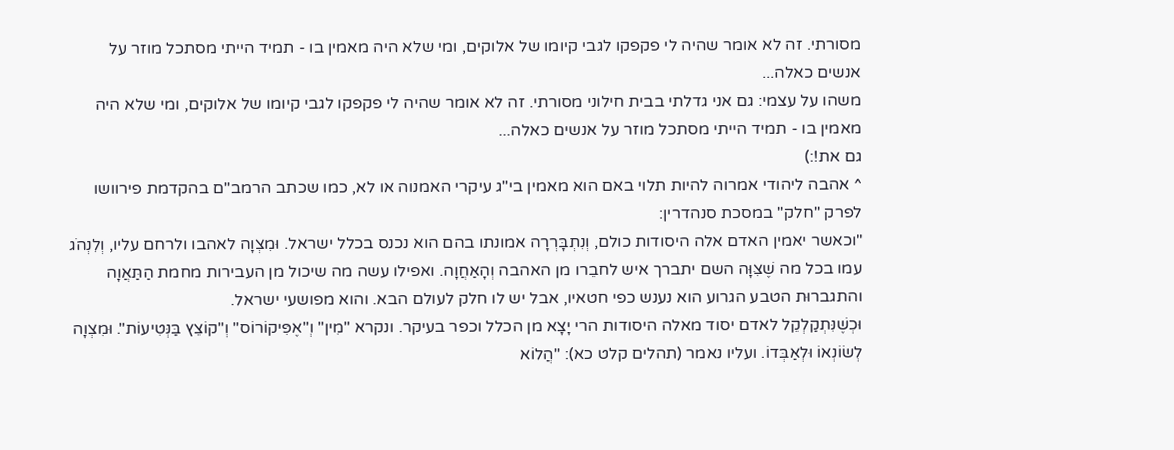מסורתי. זה לא אומר שהיה לי פקפקו לגבי קיומו של אלוקים, ומי שלא היה מאמין בו - תמיד הייתי מסתכל מוזר על אנשים כאלה...
משהו על עצמי: גם אני גדלתי בבית חילוני מסורתי. זה לא אומר שהיה לי פקפקו לגבי קיומו של אלוקים, ומי שלא היה מאמין בו - תמיד הייתי מסתכל מוזר על אנשים כאלה...
גם את!:)
^ אהבה ליהודי אמרוה להיות תלוי באם הוא מאמין בי"ג עיקרי האמנוה או לא, כמו שכתב הרמב"ם בהקדמת פירוושו לפרק "חלק" במסכת סנהדרין:
"וכאשר יאמין האדם אלה היסודות כולם, וְנִתְבָּרְרָה אמונתו בהם הוא נכנס בכלל ישראל. וּמִצְוָה לאהבו ולרחם עליו, וְלִנְהֹג עמו בכל מה שֶׁצִּוָּה השם יתברך איש לחבֵרו מן האהבה וְהָאַחֲוָה. ואפילו עשה מה שיכול מן העבירות מחמת הַתַּאֲוָה והתגברוּת הטבע הגרוע הוא נענש כפי חטאיו, אבל יש לו חלק לעולם הבא. והוא מפושעי ישראל.
וּכְשֶׁנִּתְקַלְקֵל לאדם יסוד מאלה היסודות הרי יָצָא מן הכלל וכפר בעיקר. ונקרא "מִין" וְ"אֶפִּיקוֹרוֹס" וְ"קוֹצֵץ בַּנְּטִיעוֹת". וּמִצְוָה לְשׂוֹנְאוֹ וּלְאַבְּדוֹ. ועליו נאמר (תהלים קלט כא): "הֲלוֹא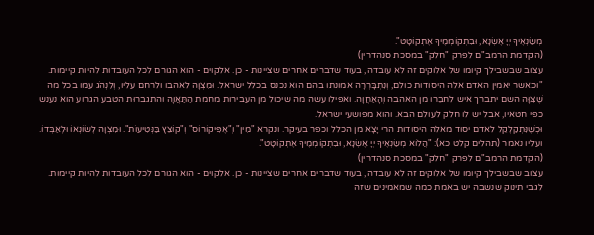מְשַׂנְאֶיךָ יְיָ אֶשְׂנָא, וּבִתְקוֹמְמֶיךָ אֶתְקוֹטָט".
(הקדמת הרמב"ם לפרק "חלק" במסכת סנהדרין)
עצוב שבשבילך קיומו של אלוקים זה לא עובדה, בעוד שדברים אחרים שציינות - כן. אלקוים - הוא הגורם לכל העובדות להיות קיימות.
"וכאשר יאמין האדם אלה היסודות כולם, וְנִתְבָּרְרָה אמונתו בהם הוא נכנס בכלל ישראל. וּמִצְוָה לאהבו ולרחם עליו, וְלִנְהֹג עמו בכל מה שֶׁצִּוָּה השם יתברך איש לחבֵרו מן האהבה וְהָאַחֲוָה. ואפילו עשה מה שיכול מן העבירות מחמת הַתַּאֲוָה והתגברוּת הטבע הגרוע הוא נענש כפי חטאיו, אבל יש לו חלק לעולם הבא. והוא מפושעי ישראל.
וּכְשֶׁנִּתְקַלְקֵל לאדם יסוד מאלה היסודות הרי יָצָא מן הכלל וכפר בעיקר. ונקרא "מִין" וְ"אֶפִּיקוֹרוֹס" וְ"קוֹצֵץ בַּנְּטִיעוֹת". וּמִצְוָה לְשׂוֹנְאוֹ וּלְאַבְּדוֹ. ועליו נאמר (תהלים קלט כא): "הֲלוֹא מְשַׂנְאֶיךָ יְיָ אֶשְׂנָא, וּבִתְקוֹמְמֶיךָ אֶתְקוֹטָט".
(הקדמת הרמב"ם לפרק "חלק" במסכת סנהדרין)
עצוב שבשבילך קיומו של אלוקים זה לא עובדה, בעוד שדברים אחרים שציינות - כן. אלקוים - הוא הגורם לכל העובדות להיות קיימות.
לגבי תינוק שנשבה יש באמת כמה שמאמינים שזה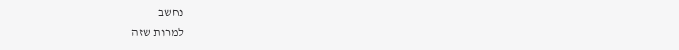נחשב
למרות שזה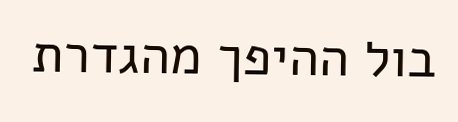בול ההיפך מהגדרת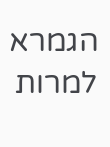הגמרא
למרות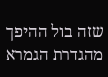שזה בול ההיפך מהגדרת הגמרא